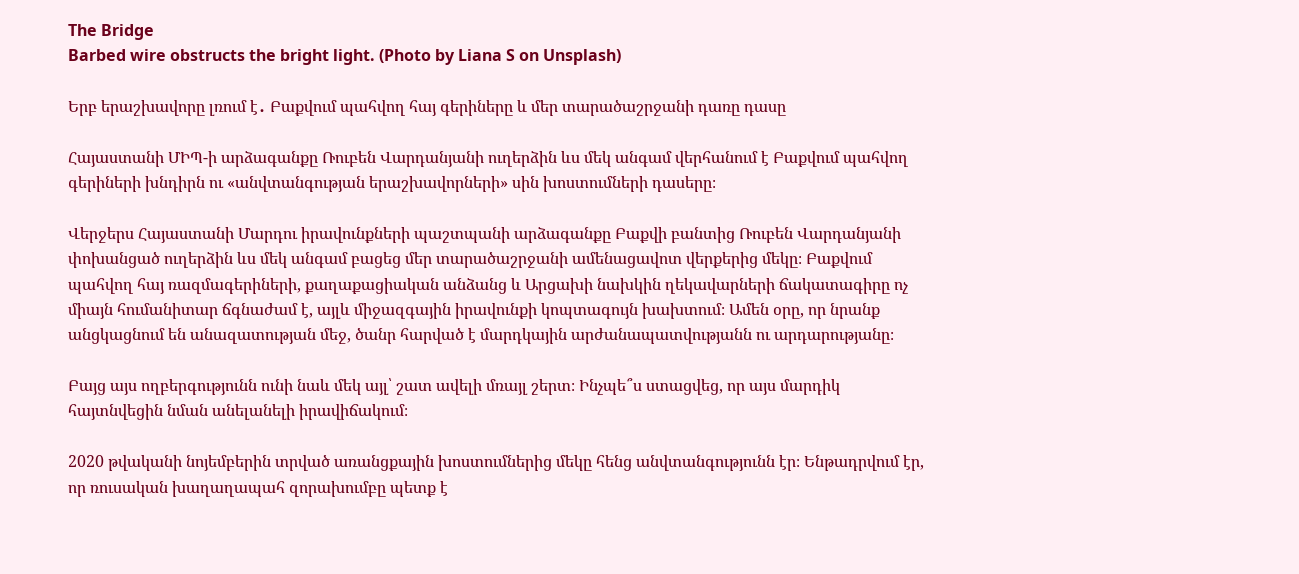The Bridge
Barbed wire obstructs the bright light. (Photo by Liana S on Unsplash)

Երբ երաշխավորը լռում է․ Բաքվում պահվող հայ գերիները և մեր տարածաշրջանի դառը դասը

Հայաստանի ՄԻՊ-ի արձագանքը Ռուբեն Վարդանյանի ուղերձին ևս մեկ անգամ վերհանում է Բաքվում պահվող գերիների խնդիրն ու «անվտանգության երաշխավորների» սին խոստումների դասերը։

Վերջերս Հայաստանի Մարդու իրավունքների պաշտպանի արձագանքը Բաքվի բանտից Ռուբեն Վարդանյանի փոխանցած ուղերձին ևս մեկ անգամ բացեց մեր տարածաշրջանի ամենացավոտ վերքերից մեկը։ Բաքվում պահվող հայ ռազմագերիների, քաղաքացիական անձանց և Արցախի նախկին ղեկավարների ճակատագիրը ոչ միայն հումանիտար ճգնաժամ է, այլև միջազգային իրավունքի կոպտագույն խախտում։ Ամեն օրը, որ նրանք անցկացնում են անազատության մեջ, ծանր հարված է մարդկային արժանապատվությանն ու արդարությանը։

Բայց այս ողբերգությունն ունի նաև մեկ այլ՝ շատ ավելի մռայլ շերտ։ Ինչպե՞ս ստացվեց, որ այս մարդիկ հայտնվեցին նման անելանելի իրավիճակում։

2020 թվականի նոյեմբերին տրված առանցքային խոստումներից մեկը հենց անվտանգությունն էր։ Ենթադրվում էր, որ ռուսական խաղաղապահ զորախումբը պետք է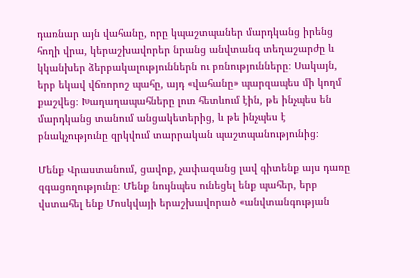դառնար այն վահանը, որը կպաշտպաներ մարդկանց իրենց հողի վրա, կերաշխավորեր նրանց անվտանգ տեղաշարժը և կկանխեր ձերբակալություններն ու բռնությունները։ Սակայն, երբ եկավ վճռորոշ պահը, այդ «վահանը» պարզապես մի կողմ քաշվեց։ Խաղաղապահները լուռ հետևում էին, թե ինչպես են մարդկանց տանում անցակետերից, և թե ինչպես է բնակչությունը զրկվում տարրական պաշտպանությունից։

Մենք Վրաստանում, ցավոք, չափազանց լավ գիտենք այս դառը զգացողությունը։ Մենք նույնպես ունեցել ենք պահեր, երբ վստահել ենք Մոսկվայի երաշխավորած «անվտանգության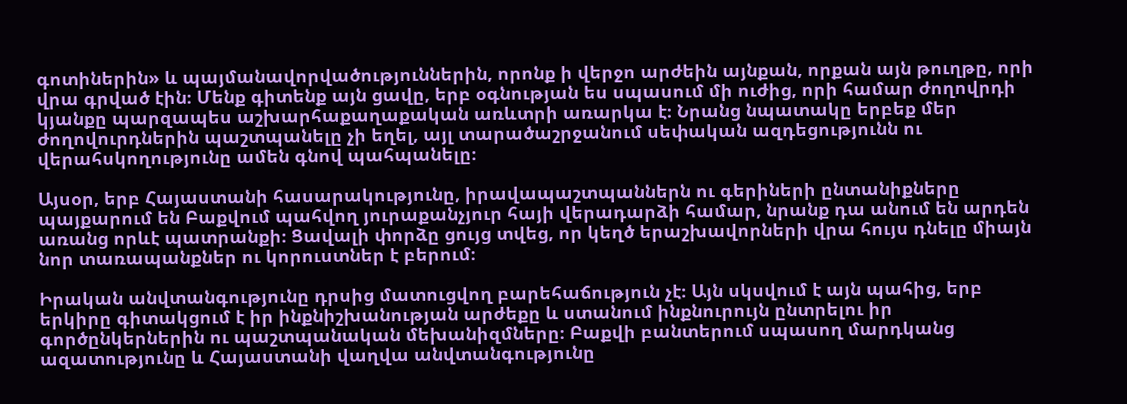գոտիներին» և պայմանավորվածություններին, որոնք ի վերջո արժեին այնքան, որքան այն թուղթը, որի վրա գրված էին։ Մենք գիտենք այն ցավը, երբ օգնության ես սպասում մի ուժից, որի համար ժողովրդի կյանքը պարզապես աշխարհաքաղաքական առևտրի առարկա է։ Նրանց նպատակը երբեք մեր ժողովուրդներին պաշտպանելը չի եղել, այլ տարածաշրջանում սեփական ազդեցությունն ու վերահսկողությունը ամեն գնով պահպանելը։

Այսօր, երբ Հայաստանի հասարակությունը, իրավապաշտպաններն ու գերիների ընտանիքները պայքարում են Բաքվում պահվող յուրաքանչյուր հայի վերադարձի համար, նրանք դա անում են արդեն առանց որևէ պատրանքի։ Ցավալի փորձը ցույց տվեց, որ կեղծ երաշխավորների վրա հույս դնելը միայն նոր տառապանքներ ու կորուստներ է բերում։

Իրական անվտանգությունը դրսից մատուցվող բարեհաճություն չէ։ Այն սկսվում է այն պահից, երբ երկիրը գիտակցում է իր ինքնիշխանության արժեքը և ստանում ինքնուրույն ընտրելու իր գործընկերներին ու պաշտպանական մեխանիզմները։ Բաքվի բանտերում սպասող մարդկանց ազատությունը և Հայաստանի վաղվա անվտանգությունը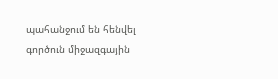պահանջում են հենվել գործուն միջազգային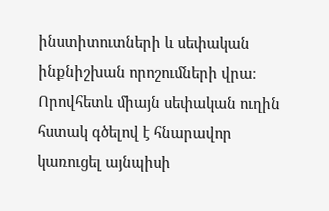ինստիտուտների և սեփական ինքնիշխան որոշումների վրա։ Որովհետև միայն սեփական ուղին հստակ գծելով է հնարավոր կառուցել այնպիսի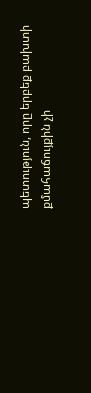պետություն, որը երբեք բախտի քմահաճույքին չի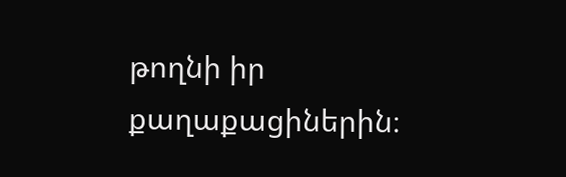թողնի իր քաղաքացիներին։